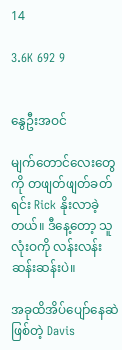14

3.6K 692 9


နွေဦးအဝင်

မျက်တောင်လေးတွေကို တဖျတ်ဖျတ်ခတ်ရင်း Rick နိုးလာခဲ့တယ်။ ဒီနေ့တော့ သူလုံးဝကို လန်းလန်းဆန်းဆန်းပဲ။

အခုထိအိပ်ပျော်နေဆဲဖြစ်တဲ့ Davis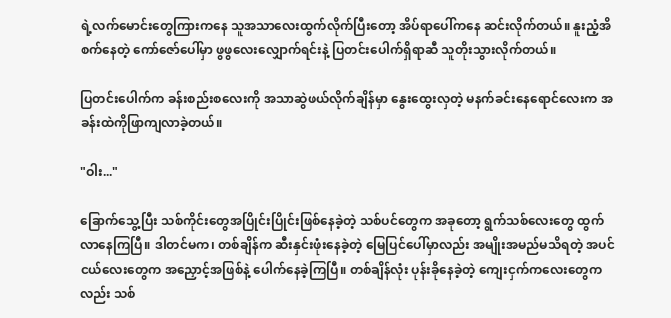ရဲ့လက်မောင်းတွေကြားကနေ သူအသာလေးထွက်လိုက်ပြီးတော့ အိပ်ရာပေါ်ကနေ ဆင်းလိုက်တယ်။ နူးညံ့အိစက်နေတဲ့ ကော်ဇော်ပေါ်မှာ ဖွဖွလေးလျှောက်ရင်းနဲ့ ပြတင်းပေါက်ရှိရာဆီ သူတိုးသွားလိုက်တယ်။

ပြတင်းပေါက်က ခန်းစည်းစလေးကို အသာဆွဲဖယ်လိုက်ချိန်မှာ နွေးထွေးလှတဲ့ မနက်ခင်းနေရောင်လေးက အခန်းထဲကိုဖြာကျလာခဲ့တယ်။

"ဝါး..."

ခြောက်သွေ့ပြီး သစ်ကိုင်းတွေအပြိုင်းပြိုင်း‌ဖြစ်နေခဲ့တဲ့ သစ်ပင်တွေက အခုတော့ ရွက်သစ်လေးတွေ ထွက်လာနေကြပြီ။ ဒါတင်မက၊ တစ်ချိန်က ဆီးနှင်းဖုံးနေခဲ့တဲ့ မြေပြင်ပေါ်မှာလည်း အမျိုးအမည်မသိရတဲ့ အပင်ငယ်လေးတွေက အညှောင့်အဖြစ်နဲ့ ပေါက်နေခဲ့ကြပြီ။ တစ်ချိန်လုံး ပုန်းခိုနေခဲ့တဲ့ ကျေးငှက်ကလေးတွေကလည်း သစ်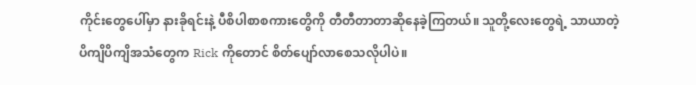ကိုင်းတွေပေါ်မှာ နားခိုရင်းနဲ့ ပီစိပါစာစကားတွေိကို တီတီတာတာဆိုနေခဲ့ကြတယ်။ သူတို့လေးတွေရဲ့ သာယာတဲ့ပိကျိပိကျိအသံတွေက Rick ကိုတောင် စိတ်ပျော်လာစေသလိုပါပဲ။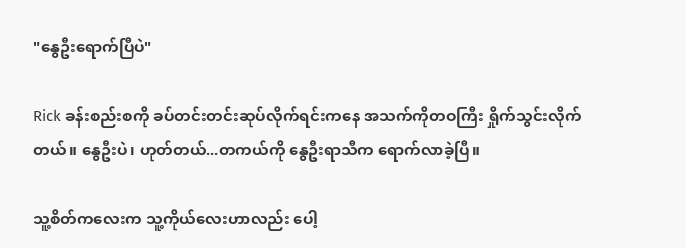"နွေဦးရောက်ပြီပဲ"

Rick ခန်းစည်းစကို ခပ်တင်းတင်းဆုပ်လိုက်ရင်းကနေ အသက်ကိုတဝကြီး ရှိုက်သွင်းလိုက်တယ်။ နွေဦးပဲ၊ ဟုတ်တယ်...တကယ်ကို နွေဦးရာသီက ရောက်လာခဲ့ပြီ။

သူ့စိတ်ကလေးက သူ့ကိုယ်လေးဟာလည်း ပေါ့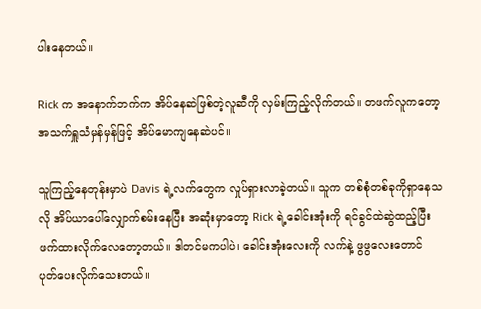ပါးနေတယ်။

Rick က အနောက်ဘက်က အိပ်နေဆဲဖြစ်တဲ့လူဆီကို လှမ်းကြည့်လိုက်တယ်။ တဖက်လူကတော့ အသက်ရှူသံမှန်မှန်ဖြင့် အိပ်မောကျနေဆဲပင်။

သူကြည့်နေတုန်းမှာပဲ Davis ရဲ့လက်တွေက လှုပ်ရှားလာခဲ့တယ်။ သူက တစ်စုံတစ်ခုကိုရှာနေသလို အိပ်ယာပေါ်လျှောက်စမ်းနေပြီး အဆုံးမှာတော့ Rick ရဲ့ခေါင်းအုံးကို ရင်ခွင်ထဲဆွဲထည့်ပြီး ဖက်ထားလိုက်လေတော့တယ်။ ဒါတင်မကပါပဲ၊ ခေါင်းအုံးလေးကို လက်နဲ့ ဖွဖွလေးတောင် ပုတ်ပေးလိုက်သေးတယ်။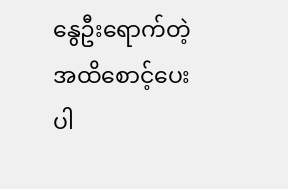နွေဦးရောက်တဲ့အထိစောင့်ပေးပါ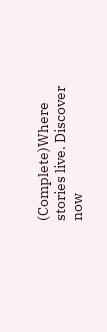(Complete)Where stories live. Discover now